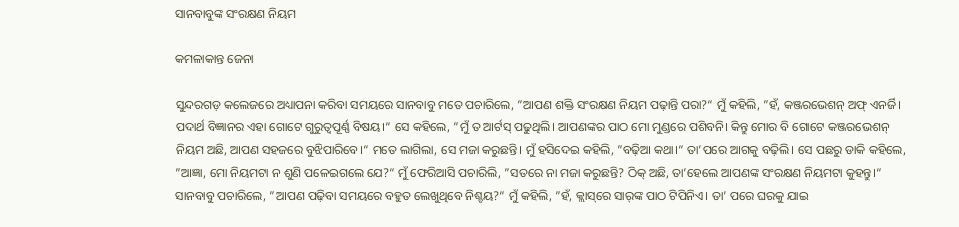ସାନବାବୁଙ୍କ ସଂରକ୍ଷଣ ନିୟମ

କମଳାକାନ୍ତ ଜେନା

ସୁନ୍ଦରଗଡ଼ କଲେଜରେ ଅଧ୍ୟାପନା କରିବା ସମୟରେ ସାନବାବୁ ମତେ ପଚାରିଲେ, ”ଆପଣ ଶକ୍ତି ସଂରକ୍ଷଣ ନିୟମ ପଢ଼ାନ୍ତି ପରା?“ ମୁଁ କହିଲି, ”ହଁ, କଞ୍ଜରଭେଶନ୍‌ ଅଫ୍‌ ଏନର୍ଜି। ପଦାର୍ଥ ବିଜ୍ଞାନର ଏହା ଗୋଟେ ଗୁରୁତ୍ୱପୂର୍ଣ୍ଣ ବିଷୟ।“ ସେ କହିଲେ, ”ମୁଁ ତ ଆର୍ଟସ୍‌ ପଢୁଥିଲି। ଆପଣଙ୍କର ପାଠ ମୋ ମୁଣ୍ଡରେ ପଶିବନି। କିନ୍ତୁ ମୋର ବି ଗୋଟେ କଞ୍ଜରଭେଶନ୍‌ ନିୟମ ଅଛି, ଆପଣ ସହଜରେ ବୁଝିପାରିବେ।“ ମତେ ଲାଗିଲା, ସେ ମଜା କରୁଛନ୍ତି। ମୁଁ ହସିଦେଇ କହିଲି, ”ବଢ଼ିଆ କଥା।“ ତା’ପରେ ଆଗକୁ ବଢ଼ିଲି। ସେ ପଛରୁ ଡାକି କହିଲେ, ”ଆଜ୍ଞା, ମୋ ନିୟମଟା ନ ଶୁଣି ପଳେଇଗଲେ ଯେ?“ ମୁଁ ଫେରିଆସି ପଚାରିଲି, ”ସତରେ ନା ମଜା କରୁଛନ୍ତି? ଠିକ୍‌ ଅଛି, ତା’ହେଲେ ଆପଣଙ୍କ ସଂରକ୍ଷଣ ନିୟମଟା କୁହନ୍ତୁ।“
ସାନବାବୁ ପଚାରିଲେ, ”ଆପଣ ପଢ଼ିବା ସମୟରେ ବହୁତ ଲେଖୁଥିବେ ନିଶ୍ଚୟ?“ ମୁଁ କହିଲି, ”ହଁ, କ୍ଲାସ୍‌ରେ ସାର୍‌ଙ୍କ ପାଠ ଟିପିନିଏ। ତା’ ପରେ ଘରକୁ ଯାଇ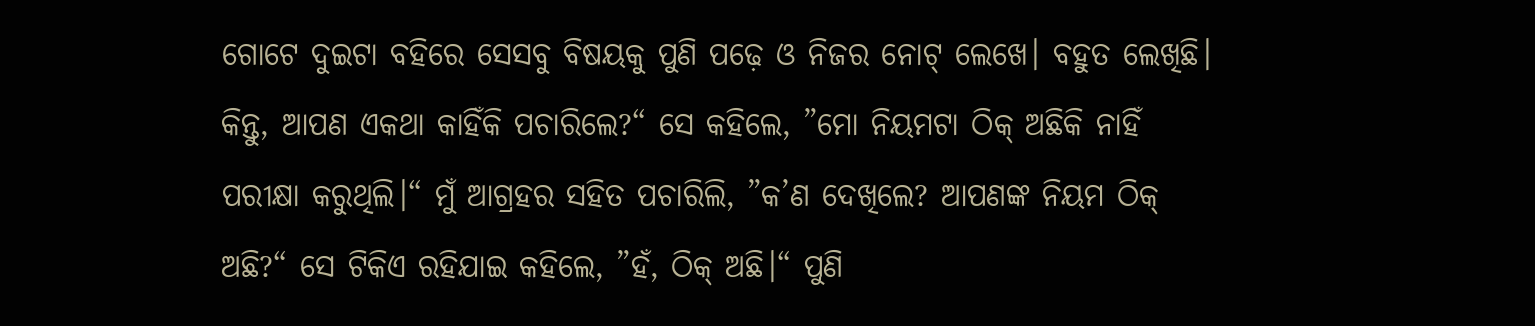ଗୋଟେ ଦୁଇଟା ବହିରେ ସେସବୁ ବିଷୟକୁ ପୁଣି ପଢ଼େ ଓ ନିଜର ନୋଟ୍‌ ଲେଖେ। ବହୁତ ଲେଖିଛି। କିନ୍ତୁ, ଆପଣ ଏକଥା କାହିଁକି ପଚାରିଲେ?“ ସେ କହିଲେ, ”ମୋ ନିୟମଟା ଠିକ୍‌ ଅଛିକି ନାହିଁ ପରୀକ୍ଷା କରୁଥିଲି।“ ମୁଁ ଆଗ୍ରହର ସହିତ ପଚାରିଲି, ”କ’ଣ ଦେଖିଲେ? ଆପଣଙ୍କ ନିୟମ ଠିକ୍‌ ଅଛି?“ ସେ ଟିକିଏ ରହିଯାଇ କହିଲେ, ”ହଁ, ଠିକ୍‌ ଅଛି।“ ପୁଣି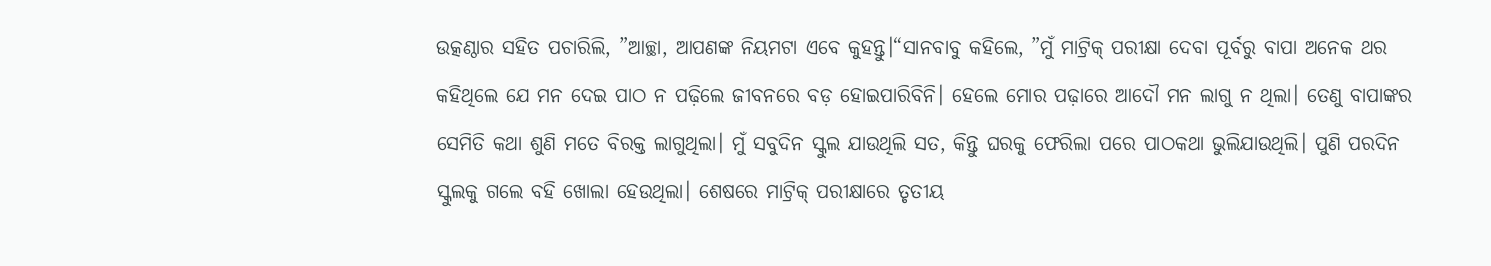ଉତ୍କଣ୍ଠାର ସହିତ ପଚାରିଲି, ”ଆଚ୍ଛା, ଆପଣଙ୍କ ନିୟମଟା ଏବେ କୁହନ୍ତୁ।“ସାନବାବୁ କହିଲେ, ”ମୁଁ ମାଟ୍ରିକ୍‌ ପରୀକ୍ଷା ଦେବା ପୂର୍ବରୁ ବାପା ଅନେକ ଥର କହିଥିଲେ ଯେ ମନ ଦେଇ ପାଠ ନ ପଢ଼ିଲେ ଜୀବନରେ ବଡ଼ ହୋଇପାରିବିନି। ହେଲେ ମୋର ପଢ଼ାରେ ଆଦୌ ମନ ଲାଗୁ ନ ଥିଲା। ତେଣୁ ବାପାଙ୍କର ସେମିତି କଥା ଶୁଣି ମତେ ବିରକ୍ତ ଲାଗୁଥିଲା। ମୁଁ ସବୁଦିନ ସ୍କୁଲ ଯାଉଥିଲି ସତ, କିନ୍ତୁ ଘରକୁ ଫେରିଲା ପରେ ପାଠକଥା ଭୁଲିଯାଉଥିଲି। ପୁଣି ପରଦିନ ସ୍କୁଲକୁ ଗଲେ ବହି ଖୋଲା ହେଉଥିଲା। ଶେଷରେ ମାଟ୍ରିକ୍‌ ପରୀକ୍ଷାରେ ତୃତୀୟ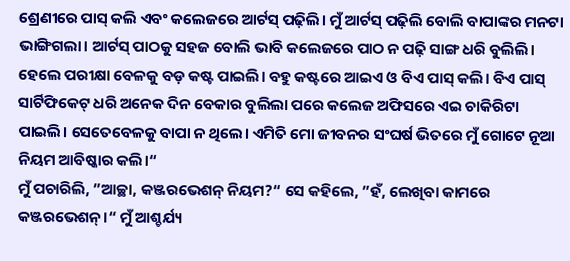ଶ୍ରେଣୀରେ ପାସ୍‌ କଲି ଏବଂ କଲେଜରେ ଆର୍ଟସ୍‌ ପଢ଼ିଲି। ମୁଁ ଆର୍ଟସ୍‌ ପଢ଼ିଲି ବୋଲି ବାପାଙ୍କର ମନଟା ଭାଙ୍ଗିଗଲା। ଆର୍ଟସ୍‌ ପାଠକୁ ସହଜ ବୋଲି ଭାବି କଲେଜରେ ପାଠ ନ ପଢ଼ି ସାଙ୍ଗ ଧରି ବୁଲିଲି। ହେଲେ ପରୀକ୍ଷା ବେଳକୁ ବଡ଼ କଷ୍ଟ ପାଇଲି। ବହୁ କଷ୍ଟରେ ଆଇଏ ଓ ବିଏ ପାସ୍‌ କଲି। ବିଏ ପାସ୍‌ ସାର୍ଟିଫିକେଟ୍‌ ଧରି ଅନେକ ଦିନ ବେକାର ବୁଲିଲା ପରେ କଲେଜ ଅଫିସରେ ଏଇ ଚାକିରିଟା ପାଇଲି। ସେତେବେଳକୁ ବାପା ନ ଥିଲେ। ଏମିତି ମୋ ଜୀବନର ସଂଘର୍ଷ ଭିତରେ ମୁଁ ଗୋଟେ ନୂଆ ନିୟମ ଆବିଷ୍କାର କଲି।“
ମୁଁ ପଚାରିଲି, ”ଆଚ୍ଛା, କଞ୍ଜରଭେଶନ୍‌ ନିୟମ?“ ସେ କହିଲେ, ”ହଁ, ଲେଖିବା କାମରେ କଞ୍ଜରଭେଶନ୍‌।“ ମୁଁ ଆଶ୍ଚର୍ଯ୍ୟ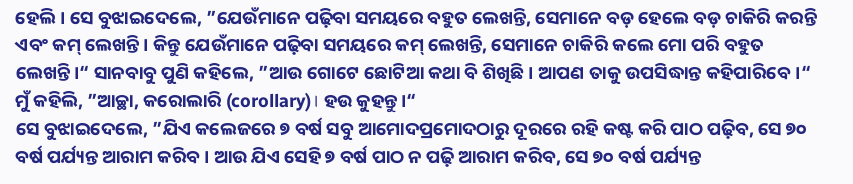ହେଲି। ସେ ବୁଝାଇଦେଲେ, ”ଯେଉଁମାନେ ପଢ଼ିବା ସମୟରେ ବହୁତ ଲେଖନ୍ତି, ସେମାନେ ବଡ଼ ହେଲେ ବଡ଼ ଚାକିରି କରନ୍ତି ଏବଂ କମ୍‌ ଲେଖନ୍ତି। କିନ୍ତୁ ଯେଉଁମାନେ ପଢ଼ିବା ସମୟରେ କମ୍‌ ଲେଖନ୍ତି, ସେମାନେ ଚାକିରି କଲେ ମୋ ପରି ବହୁତ ଲେଖନ୍ତି।“ ସାନବାବୁ ପୁଣି କହିଲେ, ”ଆଉ ଗୋଟେ ଛୋଟିଆ କଥା ବି ଶିଖିଛି। ଆପଣ ତାକୁ ଉପସିଦ୍ଧାନ୍ତ କହିପାରିବେ।“ ମୁଁ କହିଲି, ”ଆଚ୍ଛା, କରୋଲାରି (corollary)। ହଉ କୁହନ୍ତୁ।“
ସେ ବୁଝାଇଦେଲେ, ”ଯିଏ କଲେଜରେ ୭ ବର୍ଷ ସବୁ ଆମୋଦପ୍ରମୋଦଠାରୁ ଦୂରରେ ରହି କଷ୍ଟ କରି ପାଠ ପଢ଼ିବ, ସେ ୭୦ ବର୍ଷ ପର୍ଯ୍ୟନ୍ତ ଆରାମ କରିବ। ଆଉ ଯିଏ ସେହି ୭ ବର୍ଷ ପାଠ ନ ପଢ଼ି ଆରାମ କରିବ, ସେ ୭୦ ବର୍ଷ ପର୍ଯ୍ୟନ୍ତ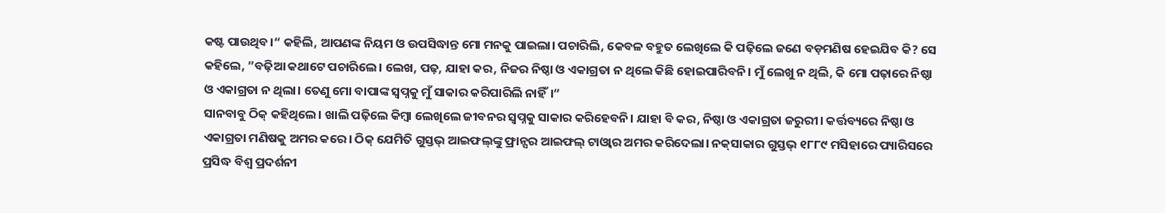କଷ୍ଟ ପାଉଥିବ।“ କହିଲି, ଆପଣଙ୍କ ନିୟମ ଓ ଉପସିଦ୍ଧାନ୍ତ ମୋ ମନକୁ ପାଇଲା। ପଚାରିଲି, କେବଳ ବହୁତ ଲେଖିଲେ କି ପଢ଼ିଲେ ଜଣେ ବଡ଼ମଣିଷ ହେଇଯିବ କି? ସେ କହିଲେ, ”ବଢ଼ିଆ କଥାଟେ ପଚାରିଲେ। ଲେଖ, ପଢ଼, ଯାହା କର, ନିଜର ନିଷ୍ଠା ଓ ଏକାଗ୍ରତା ନ ଥିଲେ କିଛି ହୋଇପାରିବନି। ମୁଁ ଲେଖୁ ନ ଥିଲି, କି ମୋ ପଢ଼ାରେ ନିଷ୍ଠା ଓ ଏକାଗ୍ରତା ନ ଥିଲା। ତେଣୁ ମୋ ବାପାଙ୍କ ସ୍ବପ୍ନକୁ ମୁଁ ସାକାର କରିପାରିଲି ନାହିଁ।“
ସାନବାବୁ ଠିକ୍‌ କହିଥିଲେ। ଖାଲି ପଢ଼ିଲେ କିମ୍ବା ଲେଖିଲେ ଜୀବନର ସ୍ବପ୍ନକୁ ସାକାର କରିହେବନି। ଯାହା ବି କର, ନିଷ୍ଠା ଓ ଏକାଗ୍ରତା ଜରୁରୀ। କର୍ତ୍ତବ୍ୟରେ ନିଷ୍ଠା ଓ ଏକାଗ୍ରତା ମଣିଷକୁ ଅମର କରେ। ଠିକ୍‌ ଯେମିତି ଗୁସ୍ତଭ୍‌ ଆଇଫଲ୍‌ଙ୍କୁ ଫ୍ରାନ୍ସର ଆଇଫଲ୍‌ ଟାଓ୍ବାର ଅମର କରିଦେଲା। ନକ୍‌ସାକାର ଗୁସ୍ତଭ୍‌ ୧୮୮୯ ମସିହାରେ ପ୍ୟାରିସରେ ପ୍ରସିଦ୍ଧ ବିଶ୍ୱ ପ୍ରଦର୍ଶନୀ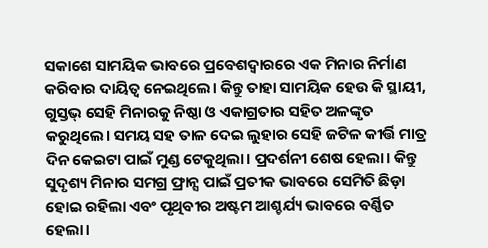ସକାଶେ ସାମୟିକ ଭାବରେ ପ୍ରବେଶଦ୍ୱାରରେ ଏକ ମିନାର ନିର୍ମାଣ କରିବାର ଦାୟିତ୍ୱ ନେଇଥିଲେ। କିନ୍ତୁ ତାହା ସାମୟିକ ହେଉ କି ସ୍ଥାୟୀ, ଗୁସ୍ତଭ୍‌ ସେହି ମିନାରକୁ ନିଷ୍ଠା ଓ ଏକାଗ୍ରତାର ସହିତ ଅଳଙ୍କୃତ କରୁଥିଲେ। ସମୟ ସହ ତାଳ ଦେଇ ଲୁହାର ସେହି ଜଟିଳ କୀର୍ତ୍ତି ମାତ୍ର ଦିନ କେଇଟା ପାଇଁ ମୁଣ୍ଡ ଟେକୁଥିଲା। ପ୍ରଦର୍ଶନୀ ଶେଷ ହେଲା। କିନ୍ତୁ ସୁଦୃଶ୍ୟ ମିନାର ସମଗ୍ର ଫ୍ରାନ୍ସ ପାଇଁ ପ୍ରତୀକ ଭାବରେ ସେମିତି ଛିଡ଼ା ହୋଇ ରହିଲା ଏବଂ ପୃଥିବୀର ଅଷ୍ଟମ ଆଶ୍ଚର୍ଯ୍ୟ ଭାବରେ ବର୍ଣ୍ଣିତ ହେଲା।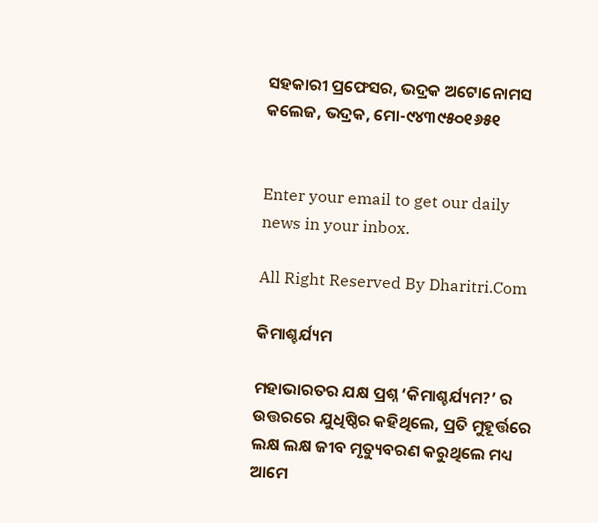ସହକାରୀ ପ୍ରଫେସର, ଭଦ୍ରକ ଅଟୋନୋମସ
କଲେଜ, ଭଦ୍ରକ, ମୋ-୯୪୩୯୫୦୧୬୫୧


Enter your email to get our daily news in your inbox.

All Right Reserved By Dharitri.Com

କିମାଶ୍ଚର୍ଯ୍ୟମ

ମହାଭାରତର ଯକ୍ଷ ପ୍ରଶ୍ନ ‘କିମାଶ୍ଚର୍ଯ୍ୟମ?’ ର ଉତ୍ତରରେ ଯୁଧିଷ୍ଠିର କହିଥିଲେ, ପ୍ରତି ମୁହୂର୍ତ୍ତରେ ଲକ୍ଷ ଲକ୍ଷ ଜୀବ ମୃତ୍ୟୁବରଣ କରୁଥିଲେ ମଧ୍ୟ ଆମେ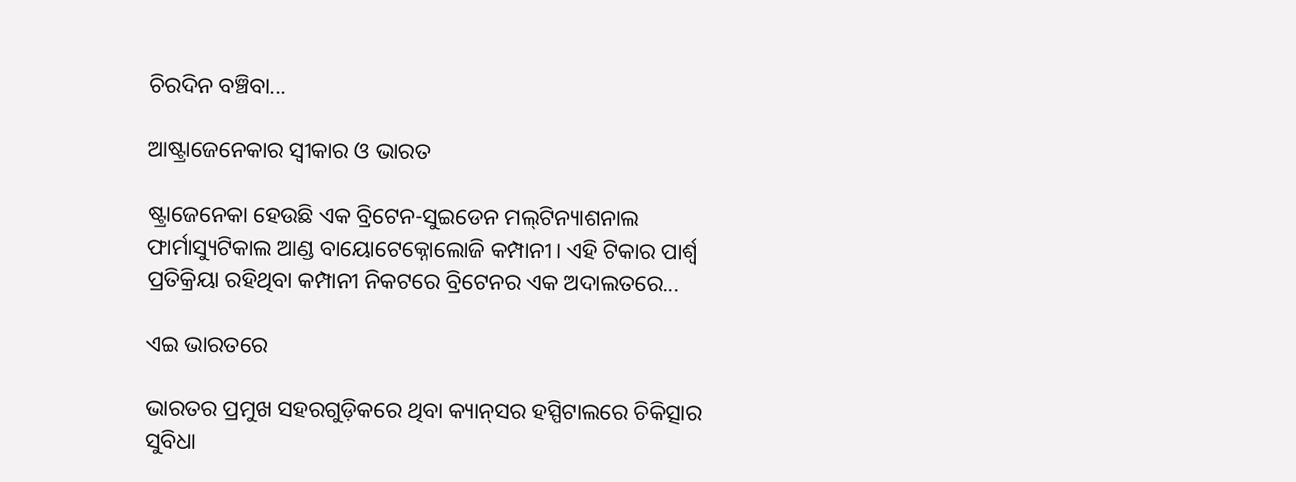ଚିରଦିନ ବଞ୍ଚିବା...

ଆଷ୍ଟ୍ରାଜେନେକାର ସ୍ବୀକାର ଓ ଭାରତ

ଷ୍ଟ୍ରାଜେନେକା ହେଉଛି ଏକ ବ୍ରିଟେନ-ସୁଇଡେନ ମଲ୍‌ଟିନ୍ୟାଶନାଲ ଫାର୍ମାସ୍ୟୁଟିକାଲ ଆଣ୍ଡ ବାୟୋଟେକ୍ନୋଲୋଜି କମ୍ପାନୀ। ଏହି ଟିକାର ପାର୍ଶ୍ୱ ପ୍ରତିକ୍ରିୟା ରହିଥିବା କମ୍ପାନୀ ନିକଟରେ ବ୍ରିଟେନର ଏକ ଅଦାଲତରେ...

ଏଇ ଭାରତରେ

ଭାରତର ପ୍ରମୁଖ ସହରଗୁଡ଼ିକରେ ଥିବା କ୍ୟାନ୍‌ସର ହସ୍ପିଟାଲରେ ଚିକିତ୍ସାର ସୁବିଧା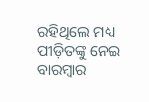ରହିଥିଲେ ମଧ୍ୟ ପୀଡ଼ିତଙ୍କୁ ନେଇ ବାରମ୍ବାର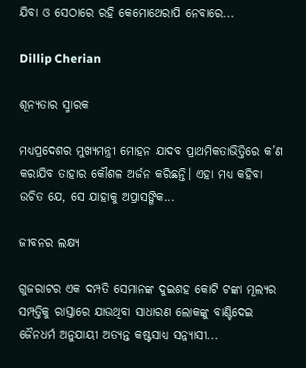ଯିବା ଓ ସେଠାରେ ରହି କେମୋଥେରାପି ନେବାରେ...

Dillip Cherian

ଶୂନ୍ୟତାର ସ୍ମାରକ

ମଧ୍ୟପ୍ରଦେଶର ମୁଖ୍ୟମନ୍ତ୍ରୀ ମୋହନ ଯାଦବ ପ୍ରାଥମିକତାଭିତ୍ତିରେ କ’ଣ କରାଯିବ ତାହାର କୌଶଳ ଅର୍ଜନ କରିଛନ୍ତି। ଏହା ମଧ୍ୟ କହିବା ଉଚିତ ଯେ, ସେ ଯାହାକୁ ଅପ୍ରାସଙ୍ଗିକ...

ଜୀବନର ଲକ୍ଷ୍ୟ

ଗୁଜରାଟର ଏକ ଦମ୍ପତି ସେମାନଙ୍କ ଦୁଇଶହ କୋଟି ଟଙ୍କା ମୂଲ୍ୟର ସମ୍ପତ୍ତିକୁ ରାସ୍ତାରେ ଯାଉଥିବା ସାଧାରଣ ଲୋକଙ୍କୁ ବାଣ୍ଟିଦେଇ ଜୈନଧର୍ମ ଅନୁଯାୟୀ ଅତ୍ୟନ୍ତ କଷ୍ଟସାଧ୍ୟ ସନ୍ନ୍ୟାସୀ...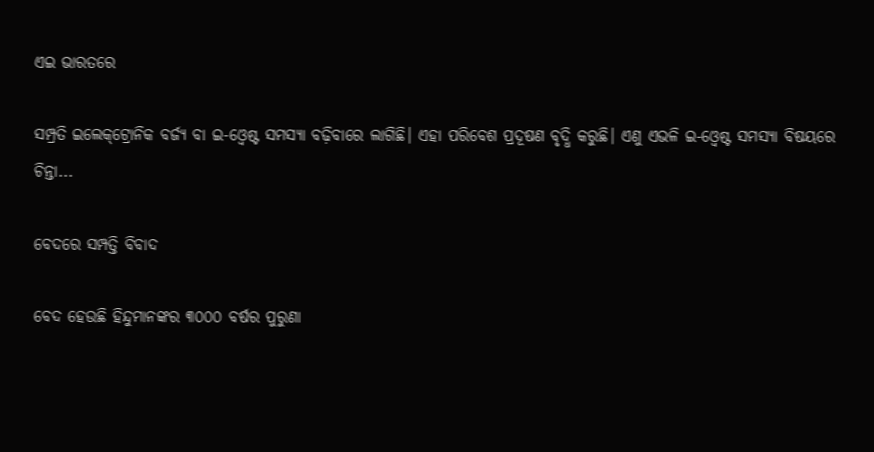ଏଇ ଭାରତରେ

ସମ୍ପ୍ରତି ଇଲେକ୍‌ଟ୍ରୋନିକ ବର୍ଜ୍ୟ ବା ଇ-ଓ୍ବେଷ୍ଟ ସମସ୍ୟା ବଢ଼ିବାରେ ଲାଗିଛି। ଏହା ପରିବେଶ ପ୍ରଦୂଷଣ ବୃଦ୍ଧି କରୁଛି। ଏଣୁ ଏଭଳି ଇ-ଓ୍ବେଷ୍ଟ ସମସ୍ୟା ବିଷୟରେ ଚିନ୍ତା...

ବେଦରେ ସମ୍ପତ୍ତି ବିବାଦ

ବେଦ ହେଉଛି ହିନ୍ଦୁମାନଙ୍କର ୩୦୦୦ ବର୍ଷର ପୁରୁଣା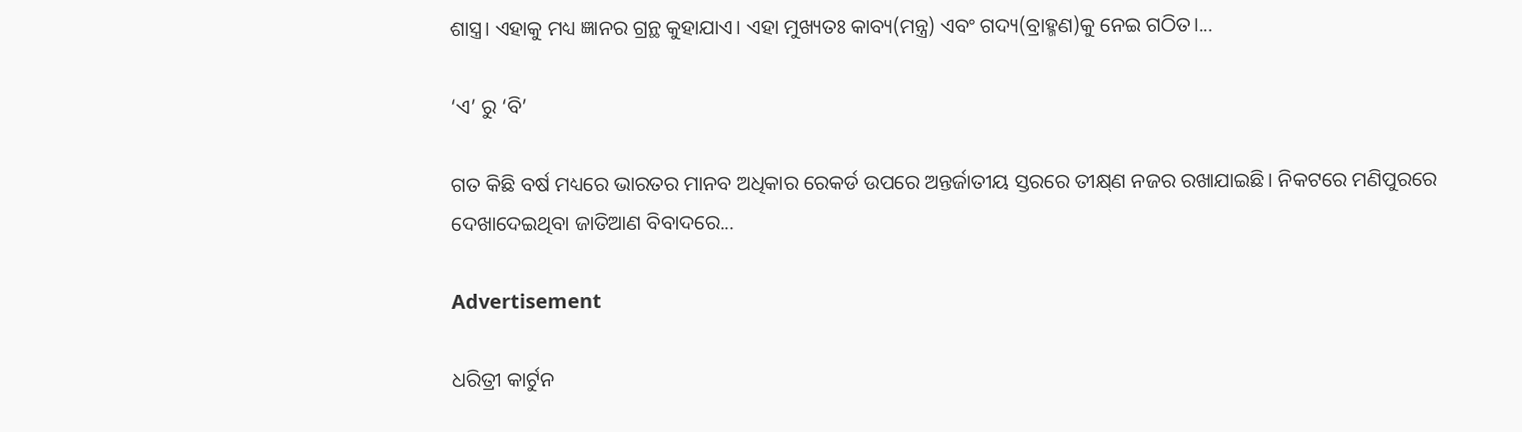ଶାସ୍ତ୍ର। ଏହାକୁ ମଧ୍ୟ ଜ୍ଞାନର ଗ୍ରନ୍ଥ କୁହାଯାଏ। ଏହା ମୁଖ୍ୟତଃ କାବ୍ୟ(ମନ୍ତ୍ର) ଏବଂ ଗଦ୍ୟ(ବ୍ରାହ୍ମଣ)କୁ ନେଇ ଗଠିତ।...

‘ଏ’ ରୁ ‘ବି’

ଗତ କିଛି ବର୍ଷ ମଧ୍ୟରେ ଭାରତର ମାନବ ଅଧିକାର ରେକର୍ଡ ଉପରେ ଅନ୍ତର୍ଜାତୀୟ ସ୍ତରରେ ତୀକ୍ଷ୍‌ଣ ନଜର ରଖାଯାଇଛି। ନିକଟରେ ମଣିପୁରରେ ଦେଖାଦେଇଥିବା ଜାତିଆଣ ବିବାଦରେ...

Advertisement

ଧରିତ୍ରୀ କାର୍ଟୁନ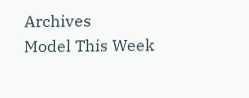Archives
Model This Week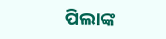ପିଲାଙ୍କ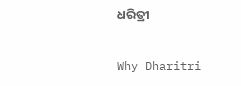ଧରିତ୍ରୀ

Why Dharitri